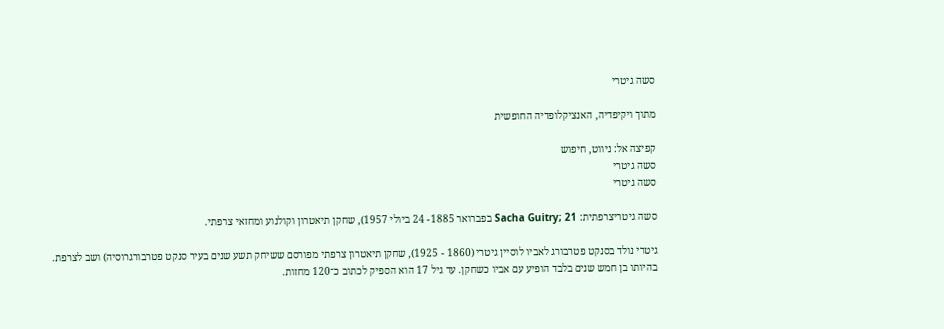סשה גיטרי

מתוך ויקיפדיה, האנציקלופדיה החופשית

קפיצה אל: ניווט, חיפוש
סשה גיטרי
סשה גיטרי

סשה גיטריצרפתית: Sacha Guitry; 21 בפברואר 1885- 24 ביולי 1957), שחקן תיאטרון וקולנוע ומחזאי צרפתי.

גיטרי נולד בסנקט פטרבורג לאביו לוסיין גיטרי (1860 - 1925), שחקן תיאטרון צרפתי מפורסם ששיחק תשע שנים בעיר סנקט פטרבורגרוסיה) ושב לצרפת. בהיותו בן חמש שנים בלבד הופיע עם אביו כשחקן. עד גיל 17 הוא הספיק לכתוב כ־120 מחזות.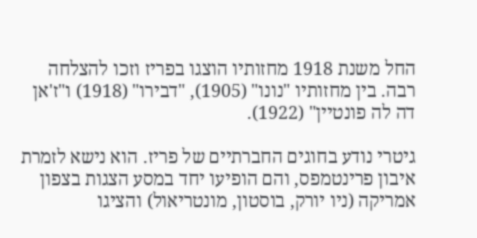החל משנת 1918 מחזותיו הוצגו בפריז וזכו להצלחה רבה. בין מחזותיו "נונו" (1905), "דבירו" (1918) ו"ז'אן דה לה פונטיין" (1922).

גיטרי נודע בחוגים החברתיים של פריז. הוא נישא לזמרת איבון פרינטמפס, והם הופיעו יחד במסע הצגות בצפון אמריקה (ניו יורק, בוסטון, מונטריאול) והציגו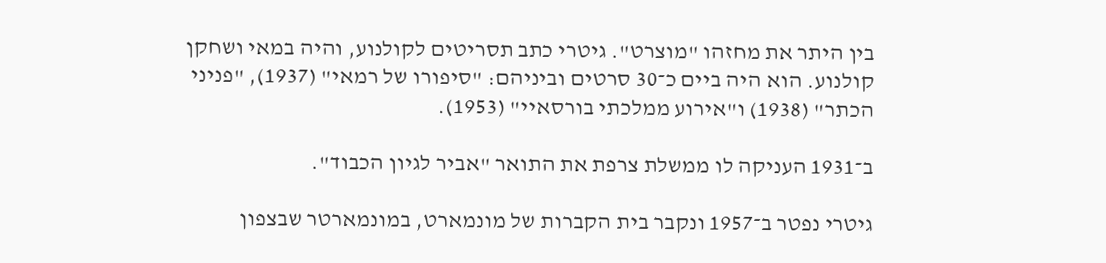בין היתר את מחזהו "מוצרט". גיטרי כתב תסריטים לקולנוע, והיה במאי ושחקן קולנוע. הוא היה ביים כ־30 סרטים וביניהם: "סיפורו של רמאי" (1937), "פניני הכתר" (1938) ו"אירוע ממלכתי בורסאיי" (1953).

ב־1931 העניקה לו ממשלת צרפת את התואר "אביר לגיון הכבוד".

גיטרי נפטר ב־1957 ונקבר בית הקברות של מונמארט, במונמארטר שבצפון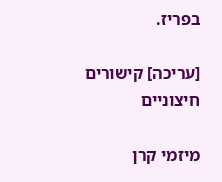בפריז.

[עריכה] קישורים חיצוניים

מיזמי קרן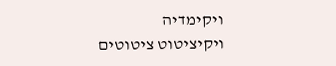ויקימדיה
ויקיציטוט ציטוטים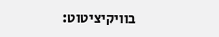בוויקיציטוט: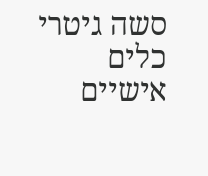סשה גיטרי
כלים אישיים